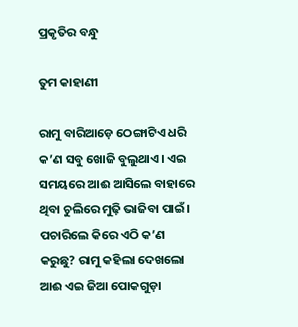ପ୍ରକୃତିର ବନ୍ଧୁ

ତୁମ କାହାଣୀ

ରାମୁ ବାରିଆଡ଼େ ଠେଙ୍ଗାଟିଏ ଧରି କ’ଣ ସବୁ ଖୋଜି ବୁଲୁଥାଏ। ଏଇ ସମୟରେ ଆଈ ଆସିଲେ ବାହାରେ ଥିବା ଚୁଲିରେ ମୁଢ଼ି ଭାଜିବା ପାଇଁ। ପଚାରିଲେ କିରେ ଏଠି କ’ଣ କରୁଛୁ? ରାମୁ କହିଲା ଦେଖଲୋ ଆଈ ଏଇ ‌ଜିଆ ପୋକଗୁଡ଼ା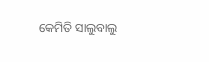କେମିତି ସାଲୁବାଲୁ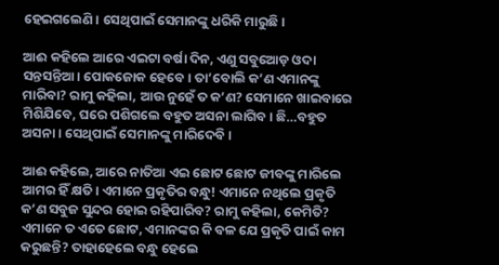ହେଇଗଲେଣି। ସେଥିପାଇଁ ସେମାନଙ୍କୁ ଧରିକି ମାରୁଛି।

ଆଈ କହିଲେ ଆରେ ଏଇଟା ବର୍ଷା ଦିନ, ଏଣୁ ସବୁଆ‌େଡ଼ ଓଦା ସନ୍ତସନ୍ତିଆ। ପୋକଜୋକ ହେବେ। ତା’ବୋଲି କ’ଣ ଏମାନଙ୍କୁ ମାରିବା? ରାମୁ କହିଲା, ଆଉ ନୁହେଁ ତ କ’ଣ? ସେମାନେ ଖାଇବାରେ ମିଶିଯିବେ, ଘରେ ପଶିଗଲେ ବହୁତ ଅସନା ଲାଗିବ। ଛି…ବହୁତ ଅସନା। ସେଥିପାଇଁ ସେମାନଙ୍କୁ ମାରିଦେବି।

ଆଈ କହିଲେ, ଆରେ ନାତିଆ ଏଇ ଛୋଟ ଛୋଟ ଜୀବଙ୍କୁ ମାରିଲେ ଆମର ହିଁ କ୍ଷତି। ଏମାନେ ପ୍ରକୃତିର ବନ୍ଧୁ! ଏମାନେ ନଥିଲେ ପ୍ରକୃତି କ’ଣ ସବୁଜ ସୁନ୍ଦର ହୋଇ ରହିପାରିବ? ରାମୁ କହିଲା, କେମିତି? ଏମାନେ ତ ଏତେ ଛୋଟ, ଏମାନଙ୍କର କି ବଳ ଯେ ପ୍ରକୃତି ପାଇଁ କାମ କରୁଛନ୍ତି? ତାହାହେଲେ ବନ୍ଧୁ ହେଲେ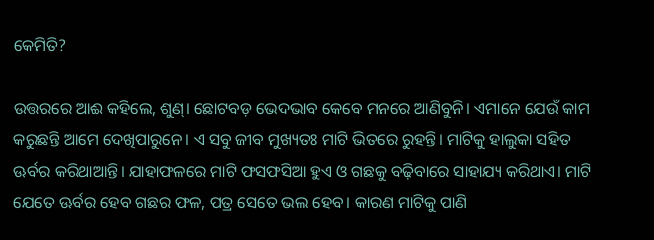କେମିତି?

ଉତ୍ତରରେ ଆଈ କହିଲେ, ଶୁଣ୍‌। ଛୋଟବଡ଼ ଭେଦଭାବ କେବେ ମନରେ ଆଣିବୁନି। ଏମାନେ ଯେଉଁ କାମ କରୁଛନ୍ତି ଆମେ ଦେଖିପାରୁନେ। ଏ ସବୁ ଜୀବ ମୁଖ୍ୟତଃ ମାଟି ଭିତରେ ରୁହନ୍ତି। ମାଟିକୁ ହାଲୁକା ସହିତ ଊର୍ବର କରିଥାଆନ୍ତି। ଯାହାଫଳରେ ମାଟି ଫସଫସିଆ ହୁଏ ଓ ଗଛକୁ ବଢ଼ିବାରେ ସାହାଯ୍ୟ କରିଥାଏ। ମାଟି ଯେତେ ଊର୍ବର ହେବ ଗଛର ଫଳ, ପତ୍ର ସେତେ ଭଲ ହେବ। କାରଣ ମାଟିକୁ ପାଣି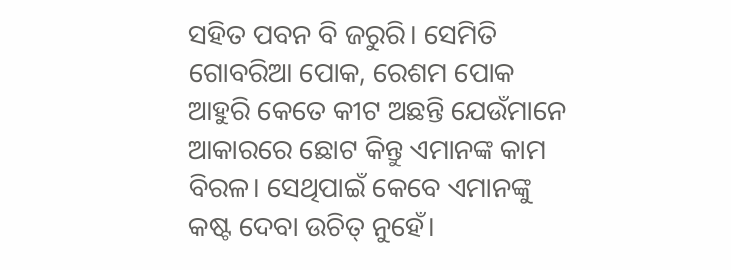ସହିତ ପବନ ବି ଜରୁରି। ସେମିତି ଗୋବରିଆ ପୋକ, ରେଶମ ପୋକ ଆହୁରି କେତେ କୀଟ ଅଛନ୍ତି ଯେଉଁମାନେ ଆକାରରେ ଛୋଟ କିନ୍ତୁ ଏମାନଙ୍କ କାମ ବିରଳ। ସେଥିପାଇଁ କେବେ ଏମାନଙ୍କୁ କଷ୍ଟ ଦେବା ଉଚିତ୍‌ ନୁହେଁ।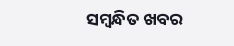ସମ୍ବନ୍ଧିତ ଖବର